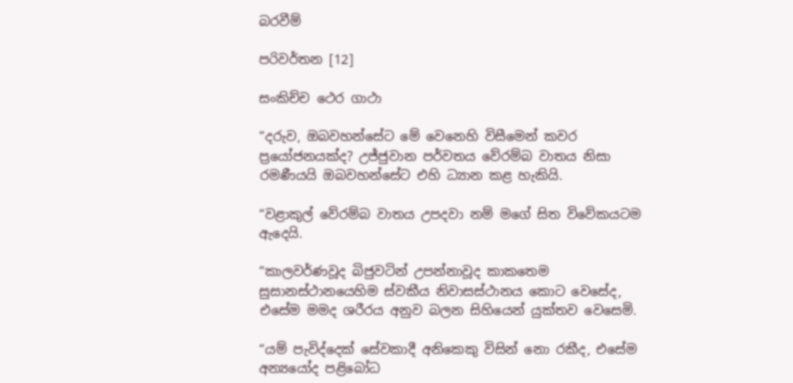බරවීම්

පරිවර්තන [12]

සංකිච්ච ථෙර ගාථා

“දරුව, ඔබවහන්සේට මේ වෙනෙහි විසීමෙන් කවර ප්‍රයෝජනයක්ද? උජ්ජුවාන පර්වතය වේරම්බ වාතය නිසා රමණීයයි ඔබවහන්සේට එහි ධ්‍යාන කළ හැකියි.

“වළාකුල් වේරම්බ වාතය උපදවා නම් මගේ සිත විවේකයටම ඇදෙයි.

“කාලවර්ණවූද බිජුවටින් උපන්නාවූද කාකතෙම සුසානස්ථානයෙහිම ස්වකීය නිවාසස්ථානය කොට වෙසේද, එසේම මමද ශරීරය අනුව බලන සිහියෙන් යුක්තව වෙසෙමි.

“යම් පැවිද්දෙක් සේවකාදී අනිකෙකු විසින් නො රකීද, එසේම අන්‍යයෝද පළිබෝධ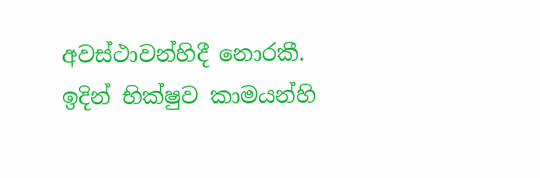අවස්ථාවන්හිදී නොරකී. ඉදින් භික්ෂුව කාමයන්හි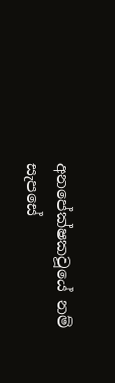අනපේක්ෂකවූයේ නම් සැපසේ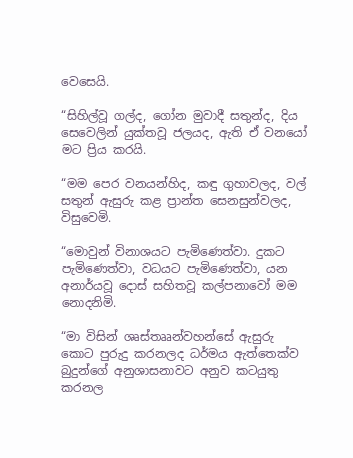වෙසෙයි.

“සිහිල්වූ ගල්ද, ගෝන මුවාදී සතුන්ද, දිය සෙවෙලින් යුක්තවූ ජලයද, ඇති ඒ වනයෝ මට ප්‍රිය කරයි.

“මම පෙර වනයන්හිද, කඳු ගුහාවලද, වල් සතුන් ඇසුරු කළ ප්‍රාන්ත සෙනසුන්වලද, විසුවෙමි.

“මොවුන් විනාශයට පැමිණෙත්වා. දුකට පැමිණෙත්වා, වධයට පැමිණෙත්වා, යන අනාර්යවූ දොස් සහිතවූ කල්පනාවෝ මම නොදනිමි.

“මා විසින් ශෘස්තෲන්වහන්සේ ඇසුරු කොට පුරුදු කරනලද ධර්මය ඇත්තෙක්ව බුදුන්ගේ අනුශාසනාවට අනුව කටයුතු කරනල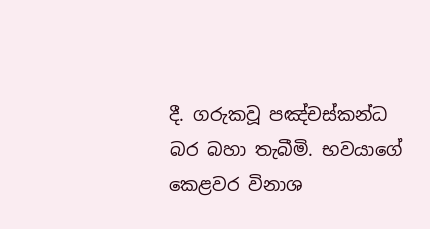දී. ගරුකවූ පඤ්චස්කන්ධ බර බහා තැබීමි. භවයාගේ කෙළවර විනාශ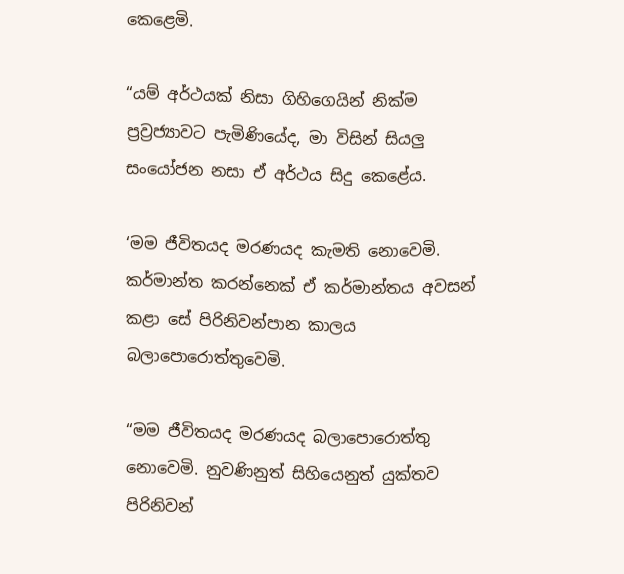කෙළෙමි.

“යම් අර්ථයක් නිසා ගිහිගෙයින් නික්ම ප්‍රව්‍රජ්‍යාවට පැමිණියේද, මා විසින් සියලු සංයෝජන නසා ඒ අර්ථය සිදු කෙළේය.

‘මම ජීවිතයද මරණයද කැමති නොවෙමි. කර්මාන්ත කරන්නෙක් ඒ කර්මාන්තය අවසන් කළා සේ පිරිනිවන්පාන කාලය බලාපොරොත්තුවෙමි.

“මම ජීවිතයද මරණයද බලාපොරොත්තු නොවෙමි. නුවණිනුත් සිහියෙනුත් යුක්තව පිරිනිවන්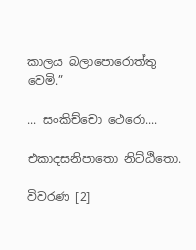කාලය බලාපොරොත්තු වෙමි.”

... සංකිච්චො ථෙරො....

එකාදසනිපාතො නිට්ඨිතො.

විවරණ [2]